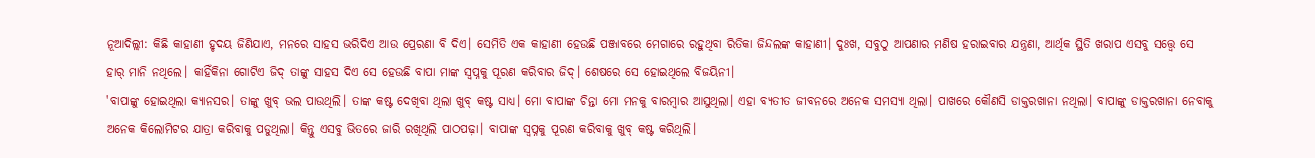ନୂଆଦିଲ୍ଲୀ: କିଛି କାହାଣୀ ହୃଦୟ ଜିଣିଯାଏ, ମନରେ ସାହସ ଭରିଦିଏ ଆଉ ପ୍ରେରଣା ବି ଦିଏ। ସେମିତି ଏକ କାହାଣୀ ହେଉଛି ପଞ୍ଜାବରେ ମେଗାରେ ରହୁଥିବା ରିତିକା ଜିନ୍ଦଲଙ୍କ କାହାଣୀ। ଦୁଃଖ, ସବୁଠୁ ଆପଣାର ମଣିଷ ହରାଇବାର ଯନ୍ତ୍ରଣା, ଆର୍ଥିକ ସ୍ଥିତି ଖରାପ ଏସବୁ ସତ୍ତ୍ୱେ ସେ ହାର୍ ମାନି ନଥିଲେ। କାହିଁକିନା ଗୋଟିଏ ଜିଦ୍ ତାଙ୍କୁ ସାହସ ଦିଏ ସେ ହେଉଛି ବାପା ମାଙ୍କ ସ୍ୱପ୍ନକୁ ପୂରଣ କରିବାର ଜିଦ୍। ଶେଷରେ ସେ ହୋଇଥିଲେ ବିଜୟିନୀ।
'ବାପାଙ୍କୁ ହୋଇଥିଲା କ୍ୟାନସର। ତାଙ୍କୁ ଖୁବ୍ ଭଲ ପାଉଥିଲି। ତାଙ୍କ କଷ୍ଟ ଦେଖିବା ଥିଲା ଖୁବ୍ କଷ୍ଟ ସାଧ୍ୟ। ମୋ ବାପାଙ୍କ ଚିନ୍ତା ମୋ ମନକୁ ବାରମ୍ବାର ଆସୁଥିଲା। ଏହା ବ୍ୟତୀତ ଜୀବନରେ ଅନେକ ସମସ୍ୟା ଥିଲା। ପାଖରେ କୌଣସି ଡାକ୍ତରଖାନା ନଥିଲା। ବାପାଙ୍କୁ ଡାକ୍ତରଖାନା ନେବାକୁ ଅନେକ କିଲୋମିଟର ଯାତ୍ରା କରିବାକୁ ପଡୁଥିଲା। କିନ୍ତୁ ଏସବୁ ଭିତରେ ଜାରି ରଖିଥିଲି ପାଠପଢ଼ା। ବାପାଙ୍କ ସ୍ୱପ୍ନକୁ ପୂରଣ କରିବାକୁ ଖୁବ୍ କଷ୍ଟ କରିଥିଲି।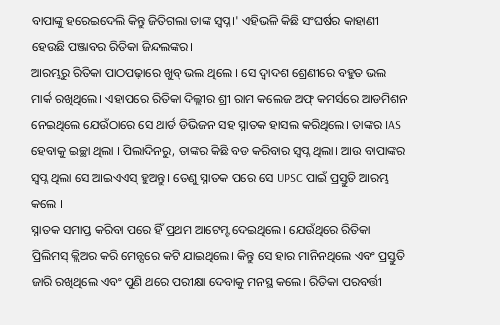ବାପାଙ୍କୁ ହରେଇଦେଲି କିନ୍ତୁ ଜିତିଗଲା ତାଙ୍କ ସ୍ୱପ୍ନ।' ଏହିଭଳି କିଛି ସଂଘର୍ଷର କାହାଣୀ ହେଉଛି ପଞ୍ଜାବର ରିତିକା ଜିନ୍ଦଲଙ୍କର।
ଆରମ୍ଭରୁ ରିତିକା ପାଠପଢ଼ାରେ ଖୁବ୍ ଭଲ ଥିଲେ । ସେ ଦ୍ୱାଦଶ ଶ୍ରେଣୀରେ ବହୁତ ଭଲ ମାର୍କ ରଖିଥିଲେ। ଏହାପରେ ରିତିକା ଦିଲ୍ଲୀର ଶ୍ରୀ ରାମ କଲେଜ ଅଫ୍ କମର୍ସରେ ଆଡମିଶନ ନେଇଥିଲେ ଯେଉଁଠାରେ ସେ ଥାର୍ଡ ଡିଭିଜନ ସହ ସ୍ନାତକ ହାସଲ କରିଥିଲେ। ତାଙ୍କର IAS ହେବାକୁ ଇଚ୍ଛା ଥିଲା । ପିଲାଦିନରୁ, ତାଙ୍କର କିଛି ବଡ କରିବାର ସ୍ୱପ୍ନ ଥିଲା। ଆଉ ବାପାଙ୍କର ସ୍ୱପ୍ନ ଥିଲା ସେ ଆଇଏଏସ୍ ହୁଅନ୍ତୁ। ତେଣୁ ସ୍ନାତକ ପରେ ସେ UPSC ପାଇଁ ପ୍ରସ୍ତୁତି ଆରମ୍ଭ କଲେ ।
ସ୍ନାତକ ସମାପ୍ତ କରିବା ପରେ ହିଁ ପ୍ରଥମ ଆଟେମ୍ଟ ଦେଇଥିଲେ। ଯେଉଁଥିରେ ରିତିକା ପ୍ରିଲିମସ୍ କ୍ଲିଅର କରି ମେନ୍ସରେ କଟି ଯାଇଥିଲେ। କିନ୍ତୁ ସେ ହାର ମାନିନଥିଲେ ଏବଂ ପ୍ରସ୍ତୁତି ଜାରି ରଖିଥିଲେ ଏବଂ ପୁଣି ଥରେ ପରୀକ୍ଷା ଦେବାକୁ ମନସ୍ଥ କଲେ। ରିତିକା ପରବର୍ତ୍ତୀ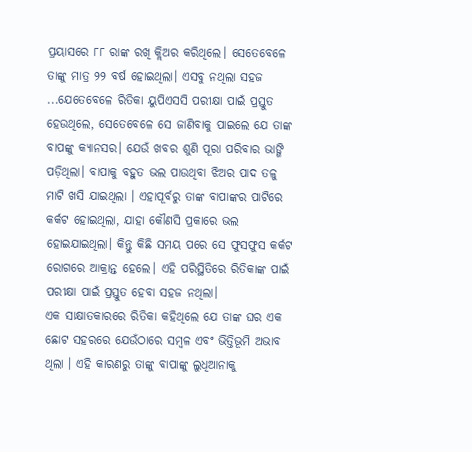ପ୍ରୟାସରେ ୮୮ ରାଙ୍କ ରଖି କ୍ଲିଅର କରିଥିଲେ। ସେତେବେଳେ ତାଙ୍କୁ ମାତ୍ର ୨୨ ବର୍ଷ ହୋଇଥିଲା। ଏସବୁ ନଥିଲା ସହଜ ...ଯେତେବେଳେ ରିତିକା ୟୁପିଏସସି ପରୀକ୍ଷା ପାଇଁ ପ୍ରସ୍ତୁତ ହେଉଥିଲେ, ସେତେବେଳେ ସେ ଜାଣିବାକୁ ପାଇଲେ ଯେ ତାଙ୍କ ବାପଙ୍କୁ କ୍ୟାନସର। ଯେଉଁ ଖବର ଶୁଣି ପୂରା ପରିବାର ଭାଙ୍ଗି ପଡ଼ିଥିଲା। ବାପାକୁ ବହୁତ ଭଲ ପାଉଥିବା ଝିଅର ପାଦ ତଳୁ ମାଟି ଖସି ଯାଇଥିଲା । ଏହାପୂର୍ବରୁ ତାଙ୍କ ବାପାଙ୍କର ପାଟିରେ କର୍କଟ ହୋଇଥିଲା, ଯାହା କୌଣସି ପ୍ରକାରେ ଭଲ ହୋଇଯାଇଥିଲା। କିନ୍ତୁ କିଛି ସମୟ ପରେ ସେ ଫୁସଫୁସ କର୍କଟ ରୋଗରେ ଆକ୍ରାନ୍ତ ହେଲେ। ଏହି ପରିସ୍ଥିତିରେ ରିତିକାଙ୍କ ପାଇଁ ପରୀକ୍ଷା ପାଇଁ ପ୍ରସ୍ତୁତ ହେବା ସହଜ ନଥିଲା।
ଏକ ସାକ୍ଷାତକାରରେ ରିତିକା କହିଥିଲେ ଯେ ତାଙ୍କ ଘର ଏକ ଛୋଟ ସହରରେ ଯେଉଁଠାରେ ସମ୍ବଳ ଏବଂ ଭିତ୍ତିଭୂମି ଅଭାବ ଥିଲା । ଏହି କାରଣରୁ ତାଙ୍କୁ ବାପାଙ୍କୁ ଲୁଧିଆନାକୁ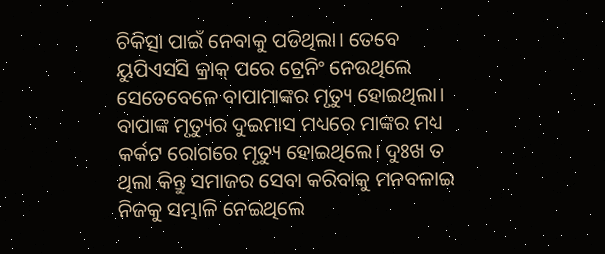ଚିକିତ୍ସା ପାଇଁ ନେବାକୁ ପଡିଥିଲା। ତେବେ ୟୁପିଏସସି କ୍ରାକ୍ ପରେ ଟ୍ରେନିଂ ନେଉଥିଲେ ସେତେବେଳେ ବାପାମାଙ୍କର ମୃତ୍ୟୁ ହୋଇଥିଲା। ବାପାଙ୍କ ମୃତ୍ୟୁର ଦୁଇମାସ ମଧ୍ୟରେ ମାଙ୍କର ମଧ୍ୟ କର୍କଟ ରୋଗରେ ମୃତ୍ୟୁ ହୋଇଥିଲେ। ଦୁଃଖ ତ ଥିଲା କିନ୍ତୁ ସମାଜର ସେବା କରିବାକୁ ମନବଳାଇ ନିଜକୁ ସମ୍ଭାଳି ନେଇଥିଲେ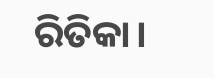ରିତିକା।